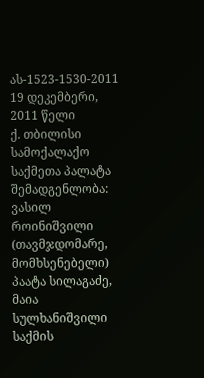ას-1523-1530-2011 19 დეკემბერი, 2011 წელი
ქ. თბილისი
სამოქალაქო საქმეთა პალატა
შემადგენლობა:
ვასილ როინიშვილი (თავმჯდომარე, მომხსენებელი)
პაატა სილაგაძე, მაია სულხანიშვილი
საქმის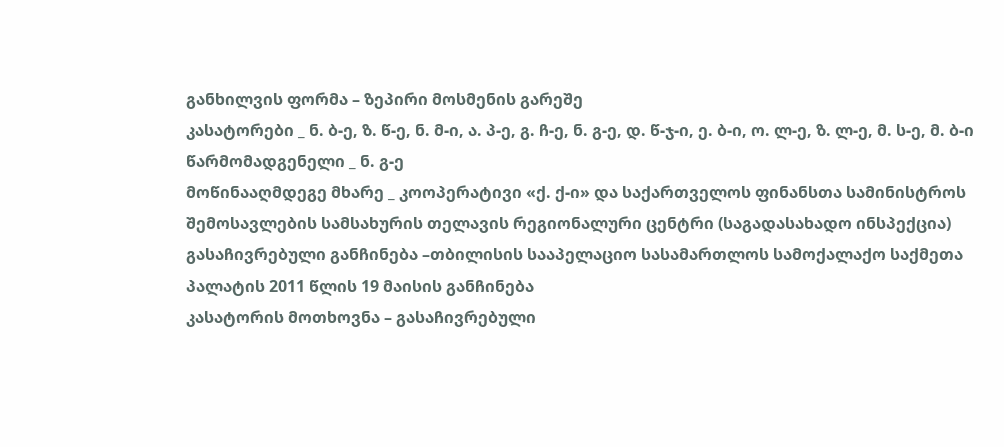განხილვის ფორმა – ზეპირი მოსმენის გარეშე
კასატორები _ ნ. ბ-ე, ზ. წ-ე, ნ. მ-ი, ა. პ-ე, გ. ჩ-ე, ნ. გ-ე, დ. წ-ჯ-ი, ე. ბ-ი, ო. ლ-ე, ზ. ლ-ე, მ. ს-ე, მ. ბ-ი
წარმომადგენელი _ ნ. გ-ე
მოწინააღმდეგე მხარე _ კოოპერატივი «ქ. ქ-ი» და საქართველოს ფინანსთა სამინისტროს შემოსავლების სამსახურის თელავის რეგიონალური ცენტრი (საგადასახადო ინსპექცია)
გასაჩივრებული განჩინება –თბილისის სააპელაციო სასამართლოს სამოქალაქო საქმეთა პალატის 2011 წლის 19 მაისის განჩინება
კასატორის მოთხოვნა – გასაჩივრებული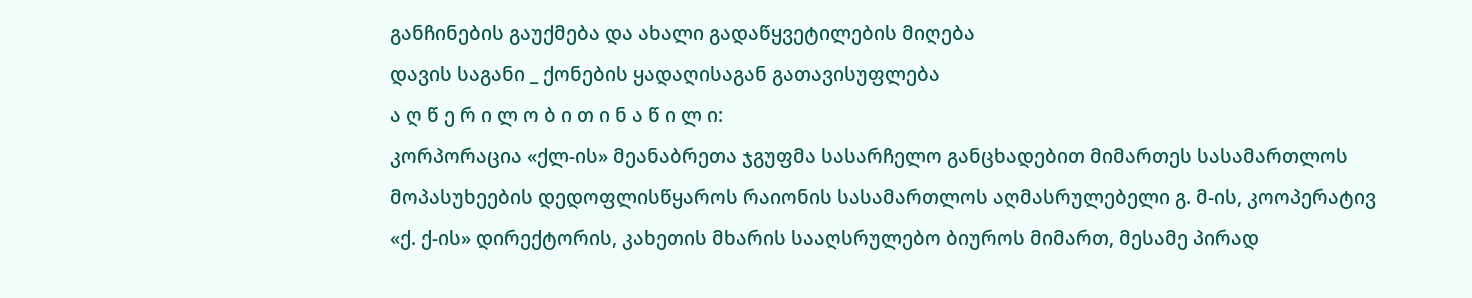განჩინების გაუქმება და ახალი გადაწყვეტილების მიღება
დავის საგანი _ ქონების ყადაღისაგან გათავისუფლება
ა ღ წ ე რ ი ლ ო ბ ი თ ი ნ ა წ ი ლ ი:
კორპორაცია «ქლ-ის» მეანაბრეთა ჯგუფმა სასარჩელო განცხადებით მიმართეს სასამართლოს მოპასუხეების დედოფლისწყაროს რაიონის სასამართლოს აღმასრულებელი გ. მ-ის, კოოპერატივ «ქ. ქ-ის» დირექტორის, კახეთის მხარის სააღსრულებო ბიუროს მიმართ, მესამე პირად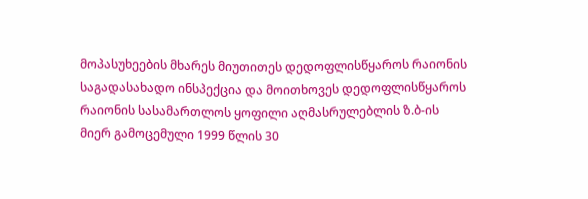მოპასუხეების მხარეს მიუთითეს დედოფლისწყაროს რაიონის საგადასახადო ინსპექცია და მოითხოვეს დედოფლისწყაროს რაიონის სასამართლოს ყოფილი აღმასრულებლის ზ.ბ-ის მიერ გამოცემული 1999 წლის 30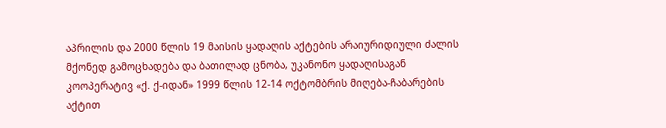აპრილის და 2000 წლის 19 მაისის ყადაღის აქტების არაიურიდიული ძალის მქონედ გამოცხადება და ბათილად ცნობა, უკანონო ყადაღისაგან კოოპერატივ «ქ. ქ-იდან» 1999 წლის 12-14 ოქტომბრის მიღება-ჩაბარების აქტით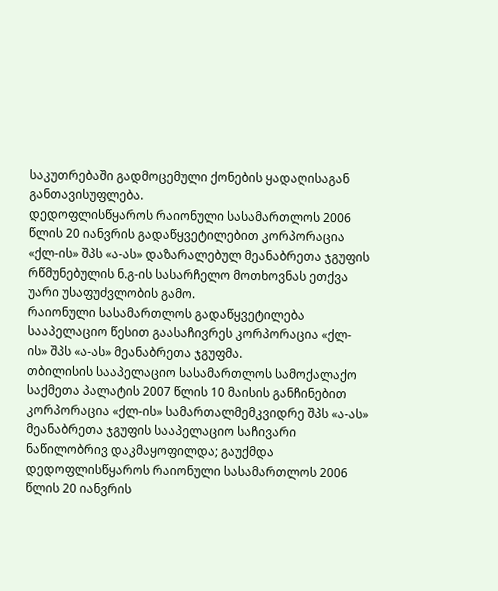საკუთრებაში გადმოცემული ქონების ყადაღისაგან განთავისუფლება.
დედოფლისწყაროს რაიონული სასამართლოს 2006 წლის 20 იანვრის გადაწყვეტილებით კორპორაცია «ქლ-ის» შპს «ა-ას» დაზარალებულ მეანაბრეთა ჯგუფის რწმუნებულის ნ.გ-ის სასარჩელო მოთხოვნას ეთქვა უარი უსაფუძვლობის გამო.
რაიონული სასამართლოს გადაწყვეტილება სააპელაციო წესით გაასაჩივრეს კორპორაცია «ქლ-ის» შპს «ა-ას» მეანაბრეთა ჯგუფმა.
თბილისის სააპელაციო სასამართლოს სამოქალაქო საქმეთა პალატის 2007 წლის 10 მაისის განჩინებით კორპორაცია «ქლ-ის» სამართალმემკვიდრე შპს «ა-ას» მეანაბრეთა ჯგუფის სააპელაციო საჩივარი ნაწილობრივ დაკმაყოფილდა; გაუქმდა დედოფლისწყაროს რაიონული სასამართლოს 2006 წლის 20 იანვრის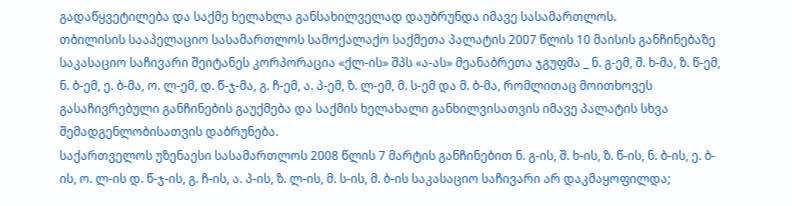გადაწყვეტილება და საქმე ხელახლა განსახილველად დაუბრუნდა იმავე სასამართლოს.
თბილისის სააპელაციო სასამართლოს სამოქალაქო საქმეთა პალატის 2007 წლის 10 მაისის განჩინებაზე საკასაციო საჩივარი შეიტანეს კორპორაცია «ქლ-ის» შპს «ა-ას» მეანაბრეთა ჯგუფმა _ ნ. გ-ემ, შ. ხ-მა, ზ. წ-ემ, ნ. ბ-ემ, ე. ბ-მა, ო. ლ-ემ, დ. წ-ჯ-მა, გ. ჩ-ემ, ა. პ-ემ, ზ. ლ-ემ, მ. ს-ემ და მ. ბ-მა, რომლითაც მოითხოვეს გასაჩივრებული განჩინების გაუქმება და საქმის ხელახალი განხილვისათვის იმავე პალატის სხვა შემადგენლობისათვის დაბრუნება.
საქართველოს უზენაესი სასამართლოს 2008 წლის 7 მარტის განჩინებით ნ. გ-ის, შ. ხ-ის, ზ. წ-ის, ნ. ბ-ის, ე. ბ-ის, ო. ლ-ის დ. წ-ჯ-ის, გ. ჩ-ის, ა. პ-ის, ზ. ლ-ის, მ. ს-ის, მ. ბ-ის საკასაციო საჩივარი არ დაკმაყოფილდა;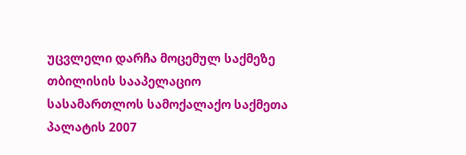უცვლელი დარჩა მოცემულ საქმეზე თბილისის სააპელაციო სასამართლოს სამოქალაქო საქმეთა პალატის 2007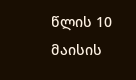წლის 10 მაისის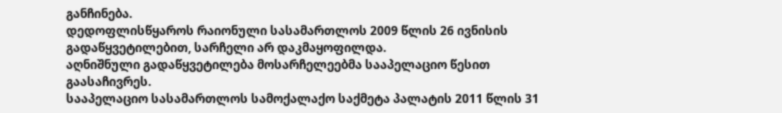განჩინება.
დედოფლისწყაროს რაიონული სასამართლოს 2009 წლის 26 ივნისის გადაწყვეტილებით, სარჩელი არ დაკმაყოფილდა.
აღნიშნული გადაწყვეტილება მოსარჩელეებმა სააპელაციო წესით გაასაჩივრეს.
სააპელაციო სასამართლოს სამოქალაქო საქმეტა პალატის 2011 წლის 31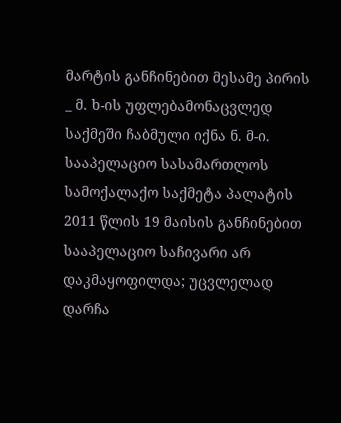მარტის განჩინებით მესამე პირის _ მ. ხ-ის უფლებამონაცვლედ საქმეში ჩაბმული იქნა ნ. მ-ი.
სააპელაციო სასამართლოს სამოქალაქო საქმეტა პალატის 2011 წლის 19 მაისის განჩინებით სააპელაციო საჩივარი არ დაკმაყოფილდა; უცვლელად დარჩა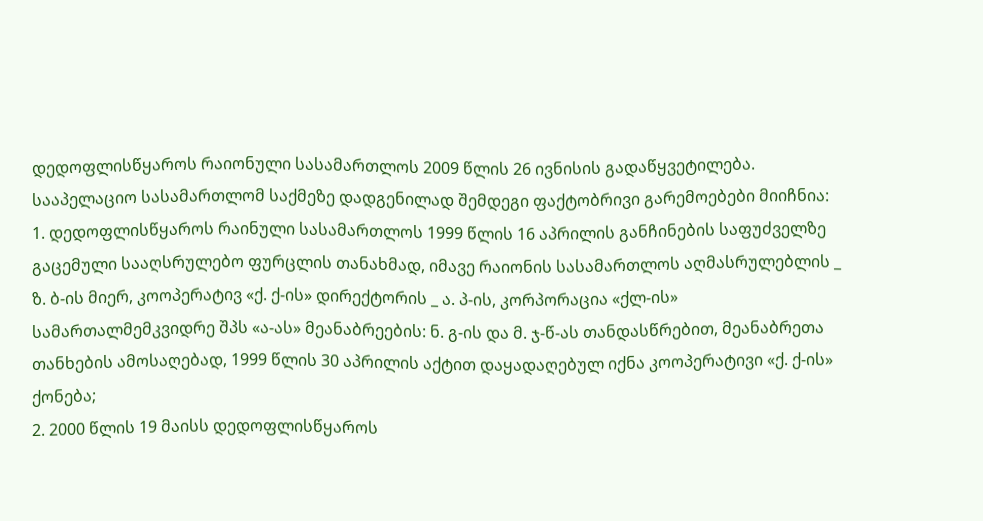დედოფლისწყაროს რაიონული სასამართლოს 2009 წლის 26 ივნისის გადაწყვეტილება.
სააპელაციო სასამართლომ საქმეზე დადგენილად შემდეგი ფაქტობრივი გარემოებები მიიჩნია:
1. დედოფლისწყაროს რაინული სასამართლოს 1999 წლის 16 აპრილის განჩინების საფუძველზე გაცემული სააღსრულებო ფურცლის თანახმად, იმავე რაიონის სასამართლოს აღმასრულებლის _ ზ. ბ-ის მიერ, კოოპერატივ «ქ. ქ-ის» დირექტორის _ ა. პ-ის, კორპორაცია «ქლ-ის» სამართალმემკვიდრე შპს «ა-ას» მეანაბრეების: ნ. გ-ის და მ. ჯ-წ-ას თანდასწრებით, მეანაბრეთა თანხების ამოსაღებად, 1999 წლის 30 აპრილის აქტით დაყადაღებულ იქნა კოოპერატივი «ქ. ქ-ის» ქონება;
2. 2000 წლის 19 მაისს დედოფლისწყაროს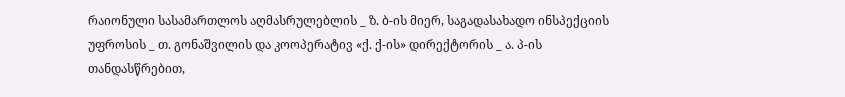რაიონული სასამართლოს აღმასრულებლის _ ზ. ბ-ის მიერ, საგადასახადო ინსპექციის უფროსის _ თ. გონაშვილის და კოოპერატივ «ქ. ქ-ის» დირექტორის _ ა. პ-ის თანდასწრებით,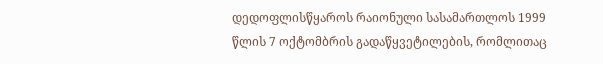დედოფლისწყაროს რაიონული სასამართლოს 1999 წლის 7 ოქტომბრის გადაწყვეტილების, რომლითაც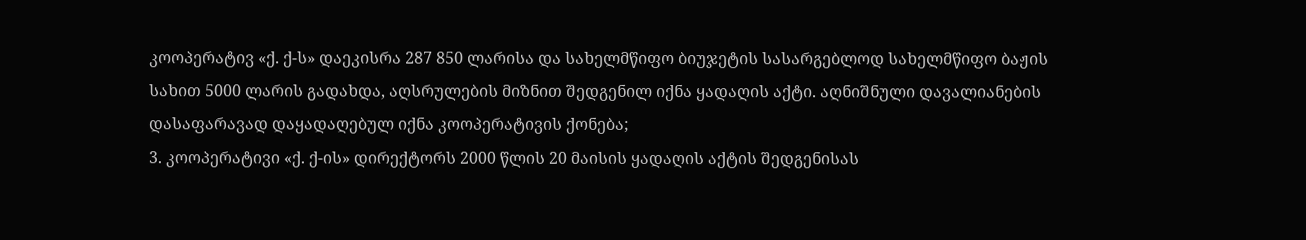კოოპერატივ «ქ. ქ-ს» დაეკისრა 287 850 ლარისა და სახელმწიფო ბიუჯეტის სასარგებლოდ სახელმწიფო ბაჟის სახით 5000 ლარის გადახდა, აღსრულების მიზნით შედგენილ იქნა ყადაღის აქტი. აღნიშნული დავალიანების დასაფარავად დაყადაღებულ იქნა კოოპერატივის ქონება;
3. კოოპერატივი «ქ. ქ-ის» დირექტორს 2000 წლის 20 მაისის ყადაღის აქტის შედგენისას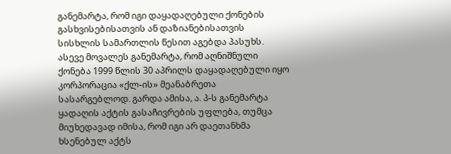განემარტა, რომ იგი დაყადაღებული ქონების გასხვისებისათვის ან დაზიანებისათვის სისხლის სამართლის წესით აგებდა პასუხს. ასევე მოვალეს განემარტა, რომ აღნიშნული ქონება 1999 წლის 30 აპრილს დაყადაღებული იყო კორპორაცია «ქლ-ის» მეანაბრეთა სასარგებლოდ. გარდა ამისა, ა. პ-ს განემარტა ყადაღის აქტის გასაჩივრების უფლება, თუმცა მიუხედავად იმისა, რომ იგი არ დაეთანხმა ხსენებულ აქტს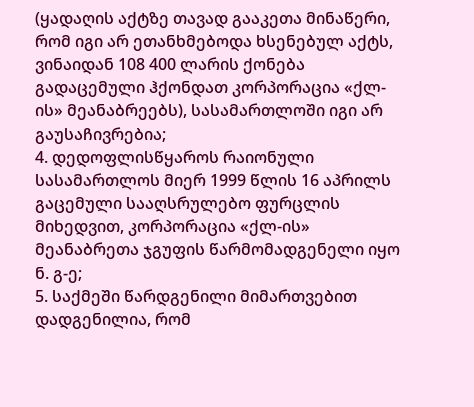(ყადაღის აქტზე თავად გააკეთა მინაწერი, რომ იგი არ ეთანხმებოდა ხსენებულ აქტს, ვინაიდან 108 400 ლარის ქონება გადაცემული ჰქონდათ კორპორაცია «ქლ-ის» მეანაბრეებს), სასამართლოში იგი არ გაუსაჩივრებია;
4. დედოფლისწყაროს რაიონული სასამართლოს მიერ 1999 წლის 16 აპრილს გაცემული სააღსრულებო ფურცლის მიხედვით, კორპორაცია «ქლ-ის» მეანაბრეთა ჯგუფის წარმომადგენელი იყო ნ. გ-ე;
5. საქმეში წარდგენილი მიმართვებით დადგენილია, რომ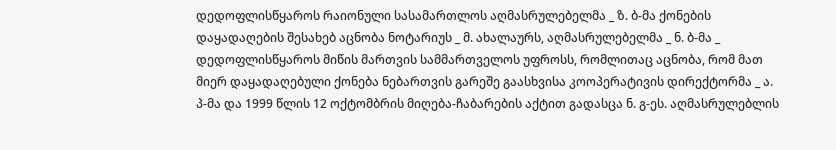დედოფლისწყაროს რაიონული სასამართლოს აღმასრულებელმა _ ზ. ბ-მა ქონების დაყადაღების შესახებ აცნობა ნოტარიუს _ მ. ახალაურს, აღმასრულებელმა _ ნ. ბ-მა _ დედოფლისწყაროს მიწის მართვის სამმართველოს უფროსს, რომლითაც აცნობა, რომ მათ მიერ დაყადაღებული ქონება ნებართვის გარეშე გაასხვისა კოოპერატივის დირექტორმა _ ა. პ-მა და 1999 წლის 12 ოქტომბრის მიღება-ჩაბარების აქტით გადასცა ნ. გ-ეს. აღმასრულებლის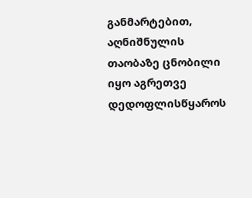განმარტებით, აღნიშნულის თაობაზე ცნობილი იყო აგრეთვე დედოფლისწყაროს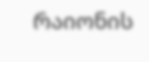რაიონის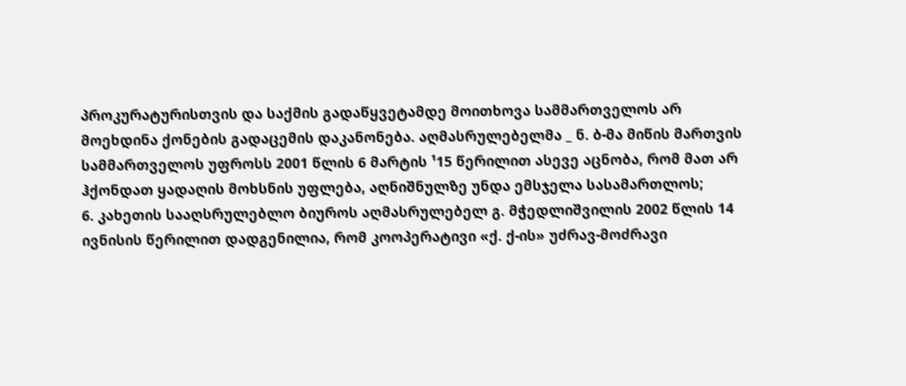პროკურატურისთვის და საქმის გადაწყვეტამდე მოითხოვა სამმართველოს არ მოეხდინა ქონების გადაცემის დაკანონება. აღმასრულებელმა _ ნ. ბ-მა მიწის მართვის სამმართველოს უფროსს 2001 წლის 6 მარტის ¹15 წერილით ასევე აცნობა, რომ მათ არ ჰქონდათ ყადაღის მოხსნის უფლება, აღნიშნულზე უნდა ემსჯელა სასამართლოს;
6. კახეთის სააღსრულებლო ბიუროს აღმასრულებელ გ. მჭედლიშვილის 2002 წლის 14 ივნისის წერილით დადგენილია, რომ კოოპერატივი «ქ. ქ-ის» უძრავ-მოძრავი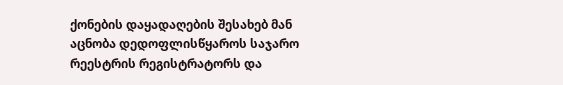ქონების დაყადაღების შესახებ მან აცნობა დედოფლისწყაროს საჯარო რეესტრის რეგისტრატორს და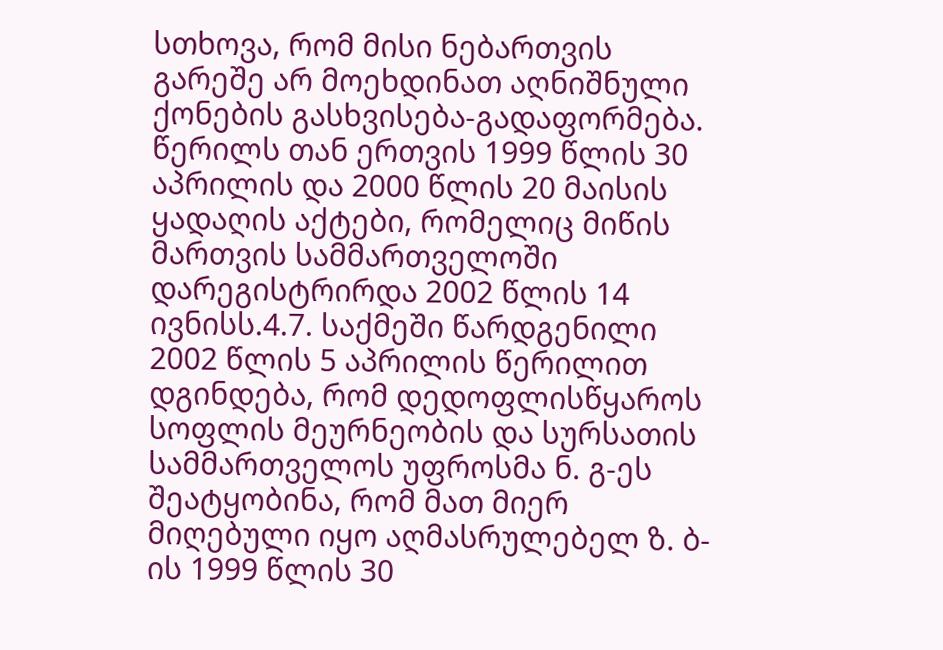სთხოვა, რომ მისი ნებართვის გარეშე არ მოეხდინათ აღნიშნული ქონების გასხვისება-გადაფორმება. წერილს თან ერთვის 1999 წლის 30 აპრილის და 2000 წლის 20 მაისის ყადაღის აქტები, რომელიც მიწის მართვის სამმართველოში დარეგისტრირდა 2002 წლის 14 ივნისს.4.7. საქმეში წარდგენილი 2002 წლის 5 აპრილის წერილით დგინდება, რომ დედოფლისწყაროს სოფლის მეურნეობის და სურსათის სამმართველოს უფროსმა ნ. გ-ეს შეატყობინა, რომ მათ მიერ მიღებული იყო აღმასრულებელ ზ. ბ-ის 1999 წლის 30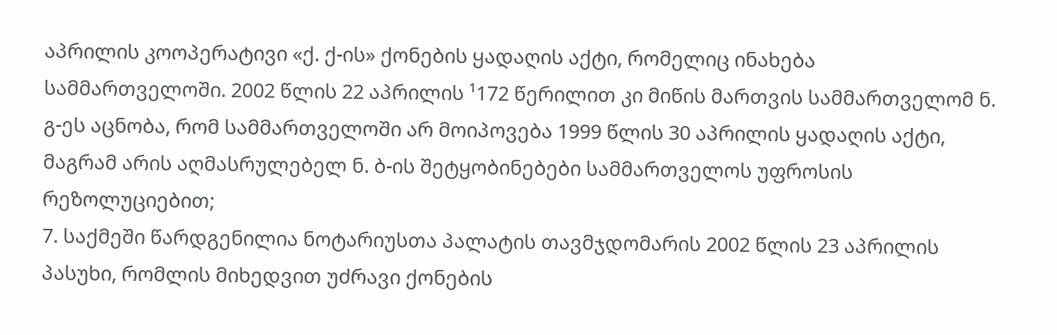აპრილის კოოპერატივი «ქ. ქ-ის» ქონების ყადაღის აქტი, რომელიც ინახება სამმართველოში. 2002 წლის 22 აპრილის ¹172 წერილით კი მიწის მართვის სამმართველომ ნ. გ-ეს აცნობა, რომ სამმართველოში არ მოიპოვება 1999 წლის 30 აპრილის ყადაღის აქტი, მაგრამ არის აღმასრულებელ ნ. ბ-ის შეტყობინებები სამმართველოს უფროსის რეზოლუციებით;
7. საქმეში წარდგენილია ნოტარიუსთა პალატის თავმჯდომარის 2002 წლის 23 აპრილის პასუხი, რომლის მიხედვით უძრავი ქონების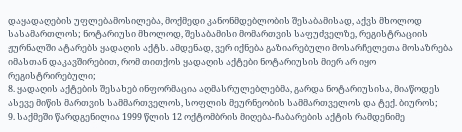დაყადაღების უფლებამოსილება, მოქმედი კანონმდებლობის შესაბამისად, აქვს მხოლოდ სასამართლოს; ნოტარიუსი მხოლოდ, შესაბამისი მომართვის საფუძველზე, რეგისტრაციის ჟურნალში ატარებს ყადაღის აქტს. ამდენად, ვერ იქნება გაზიარებული მოსარჩელეთა მოსაზრება იმასთან დაკავშირებით, რომ თითქოს ყადაღის აქტები ნოტარიუსის მიერ არ იყო რეგისტრირებული;
8. ყადაღის აქტების შესახებ ინფორმაცია აღმასრულებლებმა, გარდა ნოტარიუსისა, მიაწოდეს ასევე მიწის მართვის სამმართველოს, სოფლის მეურნეობის სამმართველოს და ტექ. ბიუროს;
9. საქმეში წარდგენილია 1999 წლის 12 ოქტომბრის მიღება-ჩაბარების აქტის რამდენიმე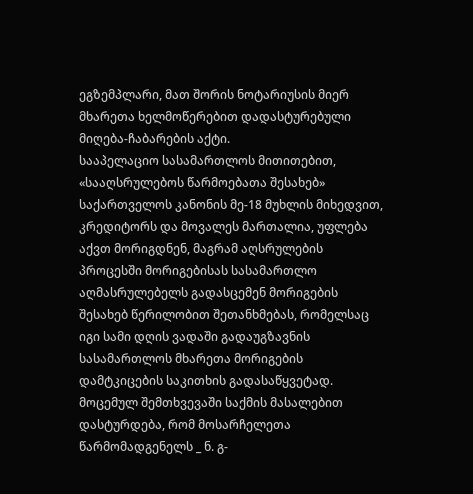ეგზემპლარი, მათ შორის ნოტარიუსის მიერ მხარეთა ხელმოწერებით დადასტურებული მიღება-ჩაბარების აქტი.
სააპელაციო სასამართლოს მითითებით, «სააღსრულებოს წარმოებათა შესახებ» საქართველოს კანონის მე-18 მუხლის მიხედვით, კრედიტორს და მოვალეს მართალია, უფლება აქვთ მორიგდნენ, მაგრამ აღსრულების პროცესში მორიგებისას სასამართლო აღმასრულებელს გადასცემენ მორიგების შესახებ წერილობით შეთანხმებას, რომელსაც იგი სამი დღის ვადაში გადაუგზავნის სასამართლოს მხარეთა მორიგების დამტკიცების საკითხის გადასაწყვეტად. მოცემულ შემთხვევაში საქმის მასალებით დასტურდება, რომ მოსარჩელეთა წარმომადგენელს _ ნ. გ-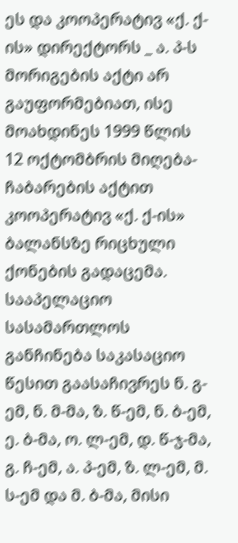ეს და კოოპერატივ «ქ. ქ-ის» დირექტორს _ ა. პ-ს მორიგების აქტი არ გაუფორმებიათ, ისე მოახდინეს 1999 წლის 12 ოქტომბრის მიღება-ჩაბარების აქტით კოოპერატივ «ქ. ქ-ის» ბალანსზე რიცხული ქონების გადაცემა.
სააპელაციო სასამართლოს განჩინება საკასაციო წესით გაასაჩივრეს ნ. გ-ემ, ნ. მ-მა, ზ. წ-ემ, ნ. ბ-ემ, ე. ბ-მა, ო. ლ-ემ, დ. წ-ჯ-მა, გ. ჩ-ემ, ა. პ-ემ, ზ. ლ-ემ, მ. ს-ემ და მ. ბ-მა, მისი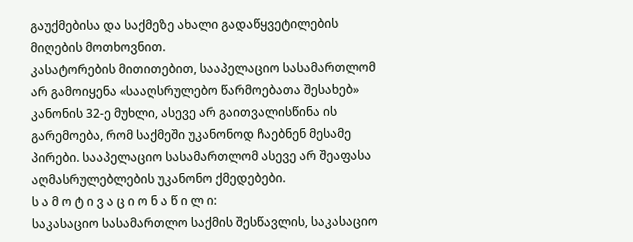გაუქმებისა და საქმეზე ახალი გადაწყვეტილების მიღების მოთხოვნით.
კასატორების მითითებით, სააპელაციო სასამართლომ არ გამოიყენა «სააღსრულებო წარმოებათა შესახებ» კანონის 32-ე მუხლი, ასევე არ გაითვალისწინა ის გარემოება, რომ საქმეში უკანონოდ ჩაებნენ მესამე პირები. სააპელაციო სასამართლომ ასევე არ შეაფასა აღმასრულებლების უკანონო ქმედებები.
ს ა მ ო ტ ი ვ ა ც ი ო ნ ა წ ი ლ ი:
საკასაციო სასამართლო საქმის შესწავლის, საკასაციო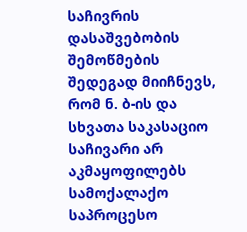საჩივრის დასაშვებობის შემოწმების შედეგად მიიჩნევს, რომ ნ. ბ-ის და სხვათა საკასაციო საჩივარი არ აკმაყოფილებს სამოქალაქო საპროცესო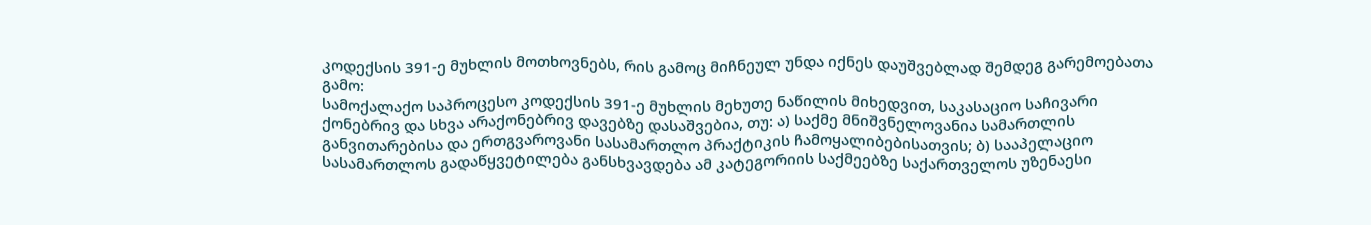კოდექსის 391-ე მუხლის მოთხოვნებს, რის გამოც მიჩნეულ უნდა იქნეს დაუშვებლად შემდეგ გარემოებათა გამო:
სამოქალაქო საპროცესო კოდექსის 391-ე მუხლის მეხუთე ნაწილის მიხედვით, საკასაციო საჩივარი ქონებრივ და სხვა არაქონებრივ დავებზე დასაშვებია, თუ: ა) საქმე მნიშვნელოვანია სამართლის განვითარებისა და ერთგვაროვანი სასამართლო პრაქტიკის ჩამოყალიბებისათვის; ბ) სააპელაციო სასამართლოს გადაწყვეტილება განსხვავდება ამ კატეგორიის საქმეებზე საქართველოს უზენაესი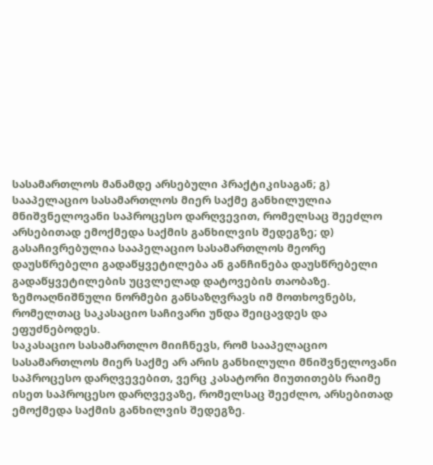სასამართლოს მანამდე არსებული პრაქტიკისაგან; გ) სააპელაციო სასამართლოს მიერ საქმე განხილულია მნიშვნელოვანი საპროცესო დარღვევით, რომელსაც შეეძლო არსებითად ემოქმედა საქმის განხილვის შედეგზე; დ) გასაჩივრებულია სააპელაციო სასამართლოს მეორე დაუსწრებელი გადაწყვეტილება ან განჩინება დაუსწრებელი გადაწყვეტილების უცვლელად დატოვების თაობაზე. ზემოაღნიშნული ნორმები განსაზღვრავს იმ მოთხოვნებს, რომელთაც საკასაციო საჩივარი უნდა შეიცავდეს და ეფუძნებოდეს.
საკასაციო სასამართლო მიიჩნევს, რომ სააპელაციო სასამართლოს მიერ საქმე არ არის განხილული მნიშვნელოვანი საპროცესო დარღვევებით, ვერც კასატორი მიუთითებს რაიმე ისეთ საპროცესო დარღვევაზე, რომელსაც შეეძლო, არსებითად ემოქმედა საქმის განხილვის შედეგზე.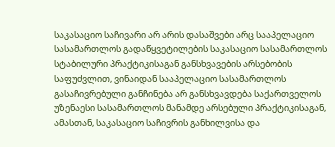საკასაციო საჩივარი არ არის დასაშვები არც სააპელაციო სასამართლოს გადაწყვეტილების საკასაციო სასამართლოს სტაბილური პრაქტიკისაგან განსხვავების არსებობის საფუძვლით, ვინაიდან სააპელაციო სასამართლოს გასაჩივრებული განჩინება არ განსხვავდება საქართველოს უზენაესი სასამართლოს მანამდე არსებული პრაქტიკისაგან, ამასთან, საკასაციო საჩივრის განხილვისა და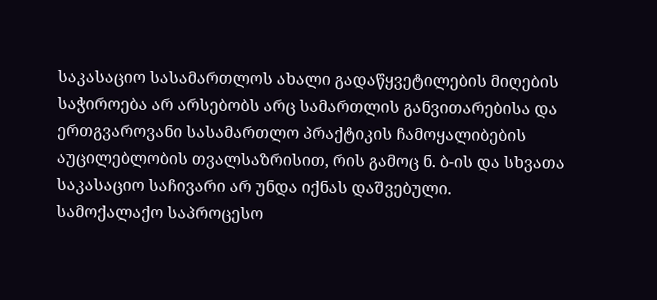საკასაციო სასამართლოს ახალი გადაწყვეტილების მიღების საჭიროება არ არსებობს არც სამართლის განვითარებისა და ერთგვაროვანი სასამართლო პრაქტიკის ჩამოყალიბების აუცილებლობის თვალსაზრისით, რის გამოც ნ. ბ-ის და სხვათა საკასაციო საჩივარი არ უნდა იქნას დაშვებული.
სამოქალაქო საპროცესო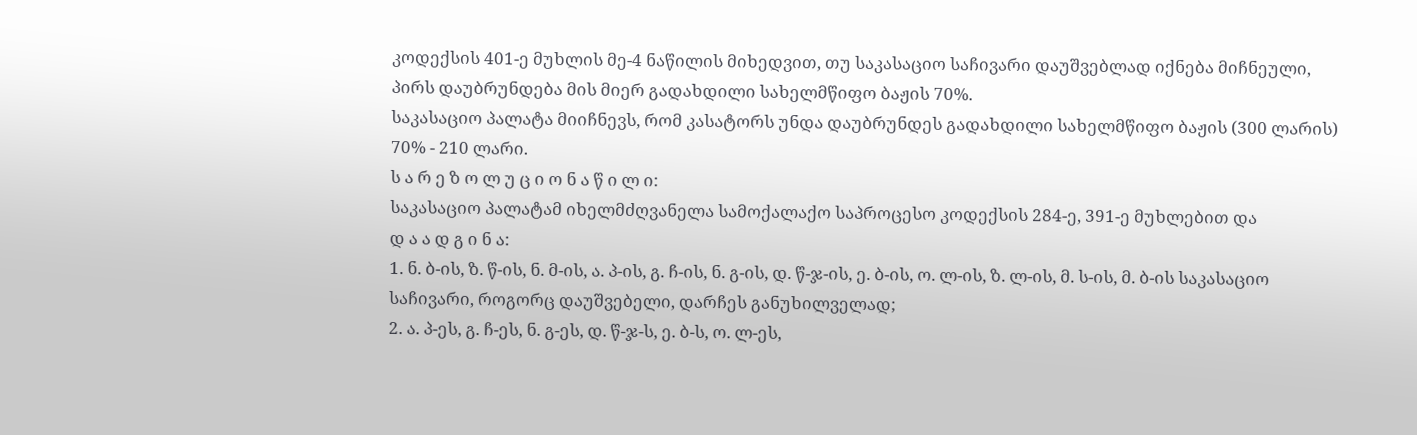კოდექსის 401-ე მუხლის მე-4 ნაწილის მიხედვით, თუ საკასაციო საჩივარი დაუშვებლად იქნება მიჩნეული, პირს დაუბრუნდება მის მიერ გადახდილი სახელმწიფო ბაჟის 70%.
საკასაციო პალატა მიიჩნევს, რომ კასატორს უნდა დაუბრუნდეს გადახდილი სახელმწიფო ბაჟის (300 ლარის) 70% - 210 ლარი.
ს ა რ ე ზ ო ლ უ ც ი ო ნ ა წ ი ლ ი:
საკასაციო პალატამ იხელმძღვანელა სამოქალაქო საპროცესო კოდექსის 284-ე, 391-ე მუხლებით და
დ ა ა დ გ ი ნ ა:
1. ნ. ბ-ის, ზ. წ-ის, ნ. მ-ის, ა. პ-ის, გ. ჩ-ის, ნ. გ-ის, დ. წ-ჯ-ის, ე. ბ-ის, ო. ლ-ის, ზ. ლ-ის, მ. ს-ის, მ. ბ-ის საკასაციო საჩივარი, როგორც დაუშვებელი, დარჩეს განუხილველად;
2. ა. პ-ეს, გ. ჩ-ეს, ნ. გ-ეს, დ. წ-ჯ-ს, ე. ბ-ს, ო. ლ-ეს,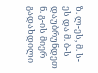ზ. ლ-ეს, მ. ს-ეს და მ. ბ-ს დაუბრუნდეთ ნ. გ-ის მიერ გადახდილი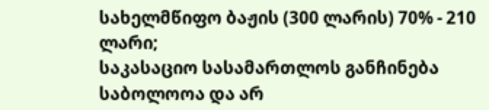სახელმწიფო ბაჟის (300 ლარის) 70% - 210 ლარი;
საკასაციო სასამართლოს განჩინება საბოლოოა და არ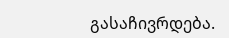გასაჩივრდება.